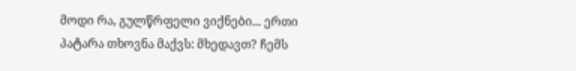მოდი რა, გულწრფელი ვიქნები... ერთი პატარა თხოვნა მაქვს: მხედავთ? ჩემს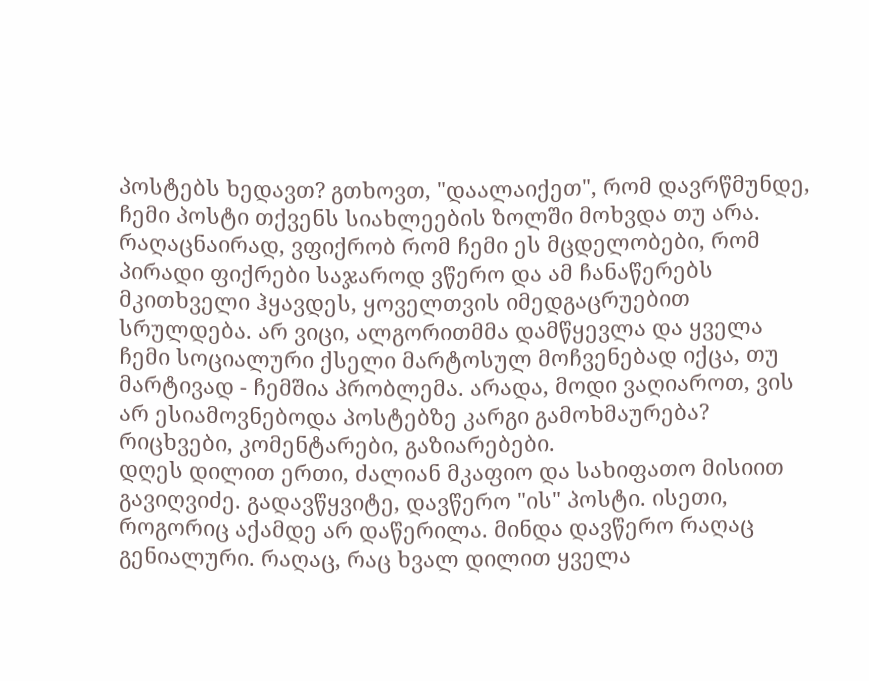პოსტებს ხედავთ? გთხოვთ, "დაალაიქეთ", რომ დავრწმუნდე, ჩემი პოსტი თქვენს სიახლეების ზოლში მოხვდა თუ არა. რაღაცნაირად, ვფიქრობ რომ ჩემი ეს მცდელობები, რომ პირადი ფიქრები საჯაროდ ვწერო და ამ ჩანაწერებს მკითხველი ჰყავდეს, ყოველთვის იმედგაცრუებით სრულდება. არ ვიცი, ალგორითმმა დამწყევლა და ყველა ჩემი სოციალური ქსელი მარტოსულ მოჩვენებად იქცა, თუ მარტივად - ჩემშია პრობლემა. არადა, მოდი ვაღიაროთ, ვის არ ესიამოვნებოდა პოსტებზე კარგი გამოხმაურება? რიცხვები, კომენტარები, გაზიარებები.
დღეს დილით ერთი, ძალიან მკაფიო და სახიფათო მისიით გავიღვიძე. გადავწყვიტე, დავწერო "ის" პოსტი. ისეთი, როგორიც აქამდე არ დაწერილა. მინდა დავწერო რაღაც გენიალური. რაღაც, რაც ხვალ დილით ყველა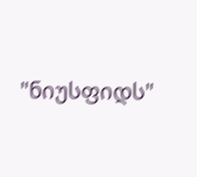"ნიუსფიდს"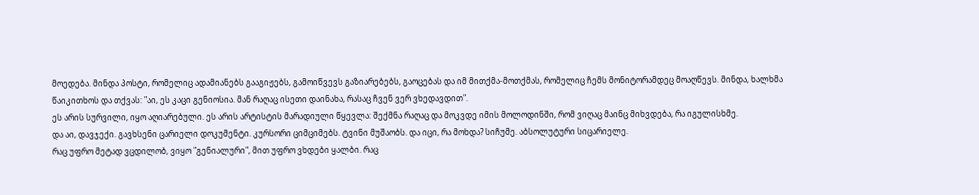მოედება. მინდა პოსტი, რომელიც ადამიანებს გააგიჟებს, გამოიწვევს გაზიარებებს, გაოცებას და იმ მითქმა-მოთქმას, რომელიც ჩემს მონიტორამდეც მოაღწევს. მინდა, ხალხმა წაიკითხოს და თქვას: "აი, ეს კაცი გენიოსია. მან რაღაც ისეთი დაინახა, რასაც ჩვენ ვერ ვხედავდით".
ეს არის სურვილი, იყო აღიარებული. ეს არის არტისტის მარადიული წყევლა: შექმნა რაღაც და მოკვდე იმის მოლოდინში, რომ ვიღაც მაინც მიხვდება, რა იგულისხმე.
და აი, დავჯექი. გავხსენი ცარიელი დოკუმენტი. კურსორი ციმციმებს. ტვინი მუშაობს. და იცი, რა მოხდა? სიჩუმე. აბსოლუტური სიცარიელე.
რაც უფრო მეტად ვცდილობ, ვიყო "გენიალური", მით უფრო ვხდები ყალბი. რაც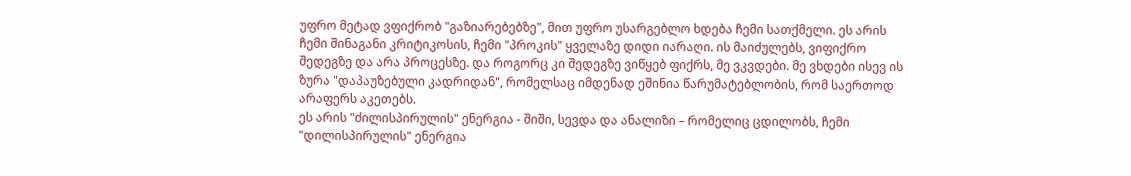უფრო მეტად ვფიქრობ "გაზიარებებზე", მით უფრო უსარგებლო ხდება ჩემი სათქმელი. ეს არის ჩემი შინაგანი კრიტიკოსის, ჩემი "პროკის" ყველაზე დიდი იარაღი. ის მაიძულებს, ვიფიქრო შედეგზე და არა პროცესზე. და როგორც კი შედეგზე ვიწყებ ფიქრს, მე ვკვდები. მე ვხდები ისევ ის ზურა "დაპაუზებული კადრიდან", რომელსაც იმდენად ეშინია წარუმატებლობის, რომ საერთოდ არაფერს აკეთებს.
ეს არის "ძილისპირულის" ენერგია - შიში, სევდა და ანალიზი – რომელიც ცდილობს, ჩემი "დილისპირულის" ენერგია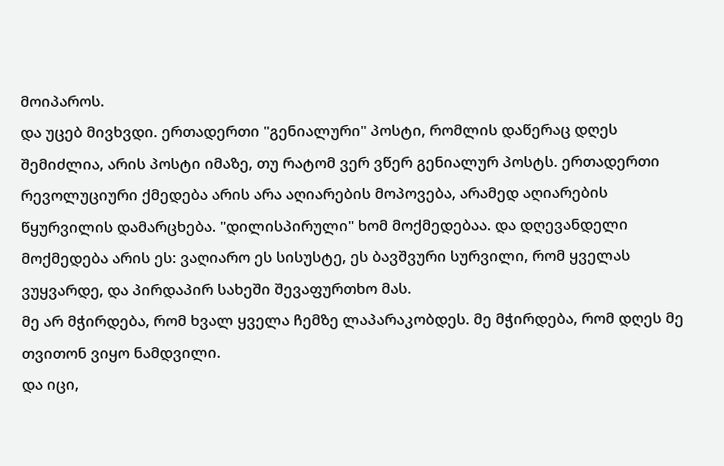მოიპაროს.
და უცებ მივხვდი. ერთადერთი "გენიალური" პოსტი, რომლის დაწერაც დღეს შემიძლია, არის პოსტი იმაზე, თუ რატომ ვერ ვწერ გენიალურ პოსტს. ერთადერთი რევოლუციური ქმედება არის არა აღიარების მოპოვება, არამედ აღიარების წყურვილის დამარცხება. "დილისპირული" ხომ მოქმედებაა. და დღევანდელი მოქმედება არის ეს: ვაღიარო ეს სისუსტე, ეს ბავშვური სურვილი, რომ ყველას ვუყვარდე, და პირდაპირ სახეში შევაფურთხო მას.
მე არ მჭირდება, რომ ხვალ ყველა ჩემზე ლაპარაკობდეს. მე მჭირდება, რომ დღეს მე თვითონ ვიყო ნამდვილი.
და იცი,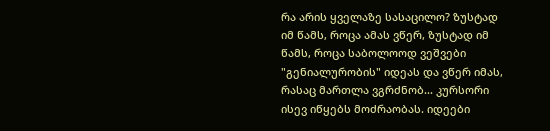რა არის ყველაზე სასაცილო? ზუსტად იმ წამს, როცა ამას ვწერ, ზუსტად იმ წამს, როცა საბოლოოდ ვეშვები "გენიალურობის" იდეას და ვწერ იმას, რასაც მართლა ვგრძნობ... კურსორი ისევ იწყებს მოძრაობას. იდეები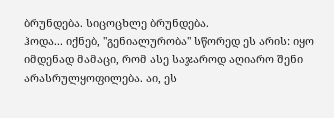ბრუნდება. სიცოცხლე ბრუნდება.
ჰოდა... იქნებ, "გენიალურობა" სწორედ ეს არის: იყო იმდენად მამაცი, რომ ასე საჯაროდ აღიარო შენი არასრულყოფილება. აი, ეს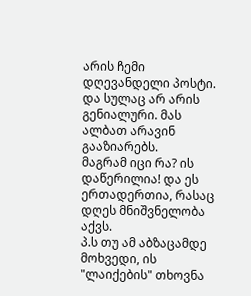არის ჩემი დღევანდელი პოსტი. და სულაც არ არის გენიალური. მას ალბათ არავინ გააზიარებს.
მაგრამ იცი რა? ის დაწერილია! და ეს ერთადერთია, რასაც დღეს მნიშვნელობა აქვს.
პ.ს თუ ამ აბზაცამდე მოხვედი, ის "ლაიქების" თხოვნა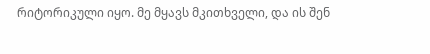რიტორიკული იყო. მე მყავს მკითხველი, და ის შენ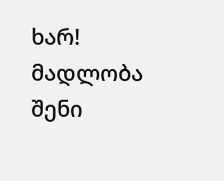ხარ! მადლობა შენი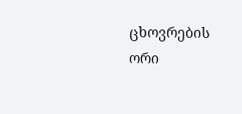ცხოვრების ორი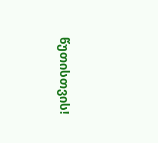წუთისთვის!